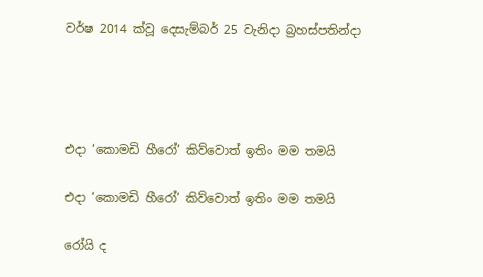වර්ෂ 2014 ක්වූ දෙසැම්බර් 25 වැනිදා බ්‍රහස්පතින්දා




එදා ‘කොමඩි හීරෝ’ කිව්වොත් ඉතිං මම තමයි

එදා ‘කොමඩි හීරෝ’ කිව්වොත් ඉතිං මම තමයි

රෝයි ද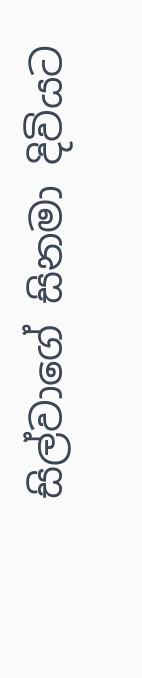සිල්වාගේ සිනමා දිවියට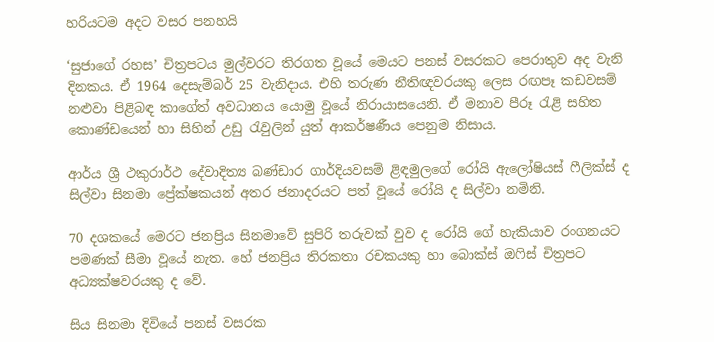හරියටම අදට වසර පනහයි

‘සුජාගේ රහස’ චිත්‍රපටය මුල්වරට තිරගත වූයේ මෙයට පනස් වසරකට පෙරාතුව අද වැනි දිනකය. ඒ 1964 දෙසැම්බර් 25 වැනිදාය. එහි තරුණ නීතිඥවරයකු ලෙස රඟපෑ කඩවසම් නළුවා පිළිබඳ කාගේත් අවධානය යොමු වූයේ නිරායාසයෙනි. ඒ මනාව පීරූ රැළි සහිත කොණ්ඩයෙන් හා සිහින් උඩු රැවුලින් යුත් ආකර්ෂණීය පෙනුම නිසාය.

ආර්ය ශ්‍රී ථකුරාර්ථ දේවාදිත්‍ය බණ්ඩාර ගාර්දියවසම් ළිඳමුලගේ රෝයි ඇලෝෂියස් ෆීලික්ස් ද සිල්වා සිනමා ප්‍රේක්ෂකයන් අතර ජනාදරයට පත් වූයේ රෝයි ද සිල්වා නමිනි.

70 දශකයේ මෙරට ජනප්‍රිය සිනමාවේ සුපිරි තරුවක් වුව ද රෝයි ගේ හැකියාව රංගනයට පමණක් සීමා වූයේ නැත. හේ ජනප්‍රිය තිරකතා රචකයකු හා බොක්ස් ඔෆිස් චිත්‍රපට අධ්‍යක්ෂවරයකු ද වේ.

සිය සිනමා දිවියේ පනස් වසරක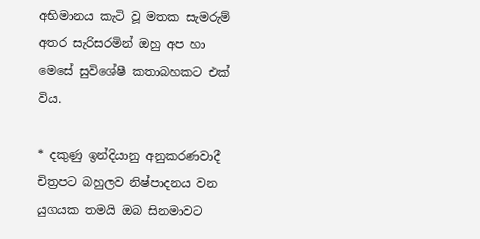අභිමානය කැටි වූ මතක සැමරුම් අතර සැරිසරමින් ඔහු අප හා මෙසේ සුවිශේෂී කතාබහකට එක් විය.

* දකුණු ඉන්දියානු අනුකරණවාදී චිත්‍රපට බහුලව නිෂ්පාදනය වන යුගයක තමයි ඔබ සිනමාවට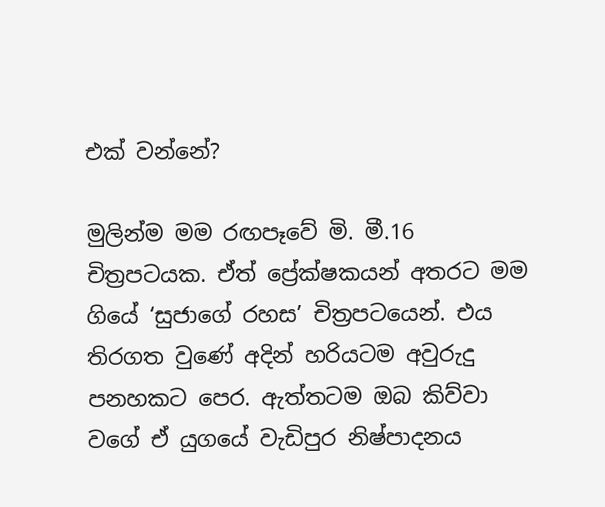එක් වන්නේ?

මුලින්ම මම රඟපෑවේ මි. මී.16 චිත්‍රපටයක. ඒත් ප්‍රේක්ෂකයන් අතරට මම ගියේ ‘සුජාගේ රහස’ චිත්‍රපටයෙන්. එය තිරගත වුණේ අදින් හරියටම අවුරුදු පනහකට පෙර. ඇත්තටම ඔබ කිව්වා වගේ ඒ යුගයේ වැඩිපුර නිෂ්පාදනය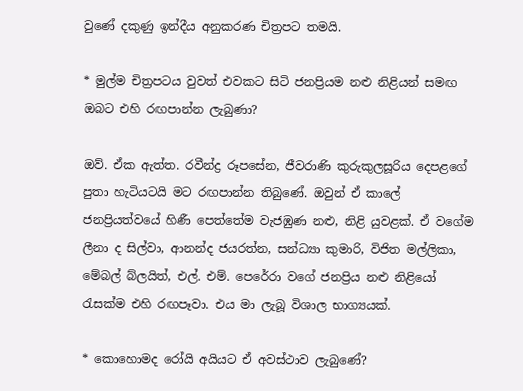වුණේ දකුණු ඉන්දීය අනුකරණ චිත්‍රපට තමයි.

* මුල්ම චිත්‍රපටය වුවත් එවකට සිටි ජනප්‍රියම නළු නිළියන් සමඟ ඔබට එහි රඟපාන්න ලැබුණා?

ඔව්. ඒක ඇත්ත. රවීන්ද්‍ර රූපසේන, ජීවරාණි කුරුකුලසූරිය දෙපළගේ පුතා හැටියටයි මට රඟපාන්න තිබුණේ. ඔවුන් ඒ කාලේ ජනප්‍රියත්වයේ හිණී පෙත්තේම වැජඹුණ නළු, නිළි යුවළක්. ඒ වගේම ලීනා ද සිල්වා, ආනන්ද ජයරත්න, සන්ධ්‍යා කුමාරි, විජිත මල්ලිකා, මේබල් බ්ලයිත්, එල්. එම්. පෙරේරා වගේ ජනප්‍රිය නළු නිළියෝ රැසක්ම එහි රඟපෑවා. එය මා ලැබූ විශාල භාග්‍යයක්.

* කොහොමද රෝයි අයියට ඒ අවස්ථාව ලැබුණේ?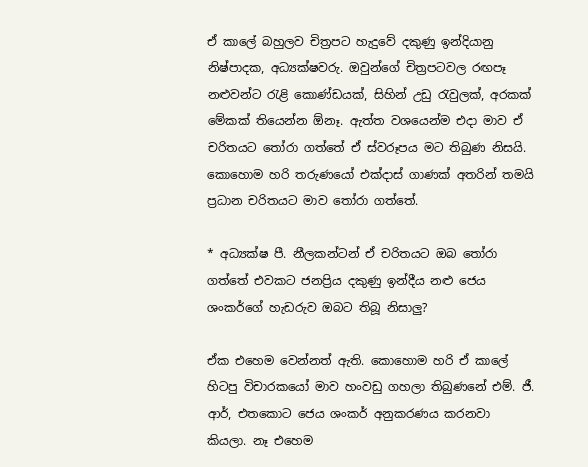ඒ කාලේ බහුලව චිත්‍රපට හැදුවේ දකුණු ඉන්දියානු නිෂ්පාදක, අධ්‍යක්ෂවරු. ඔවුන්ගේ චිත්‍රපටවල රඟපෑ නළුවන්ට රැළි කොණ්ඩයක්, සිහින් උඩු රැවුලක්, අරකක් මේකක් තියෙන්න ඕනෑ. ඇත්ත වශයෙන්ම එදා මාව ඒ චරිතයට තෝරා ගත්තේ ඒ ස්වරූපය මට තිබුණ නිසයි. කොහොම හරි තරුණයෝ එක්දාස් ගාණක් අතරින් තමයි ප්‍රධාන චරිතයට මාව තෝරා ගත්තේ.

* අධ්‍යක්ෂ පී. නීලකන්ටන් ඒ චරිතයට ඔබ තෝරා ගත්තේ එවකට ජනප්‍රිය දකුණු ඉන්දීය නළු ජෙය ශංකර්ගේ හැඩරුව ඔබට තිබූ නිසාලු?

ඒක එහෙම වෙන්නත් ඇති. කොහොම හරි ඒ කාලේ හිටපු විචාරකයෝ මාව හංවඩු ගහලා තිබුණනේ එම්. ජී. ආර්, එතකොට ජෙය ශංකර් අනුකරණය කරනවා කියලා. නෑ එහෙම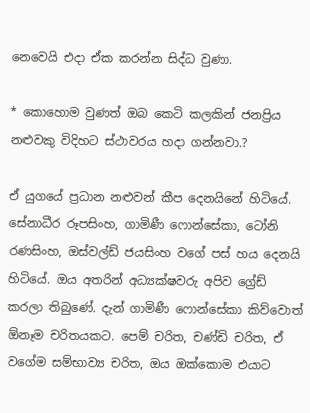නෙවෙයි එදා ඒක කරන්න සිද්ධ වුණා.

* කොහොම වුණත් ඔබ කෙටි කලකින් ජනප්‍රිය නළුවකු විදිහට ස්ථාවරය හදා ගන්නවා.?

ඒ යුගයේ ප්‍රධාන නළුවන් කීප දෙනයිනේ හිටියේ. සේනාධීර රූපසිංහ, ගාමිණී ෆොන්සේකා, ටෝනි රණසිංහ, ඔස්වල්ඩ් ජයසිංහ වගේ පස් හය දෙනයි හිටියේ. ඔය අතරින් අධ්‍යක්ෂවරු අපිව ග්‍රේඩ් කරලා තිබුණේ. දැන් ගාමිණී ෆොන්සේකා කිව්වොත් ඕනෑම චරිතයකට. පෙම් චරිත, චණ්ඩි චරිත, ඒ වගේම සම්භාව්‍ය චරිත, ඔය ඔක්කොම එයාට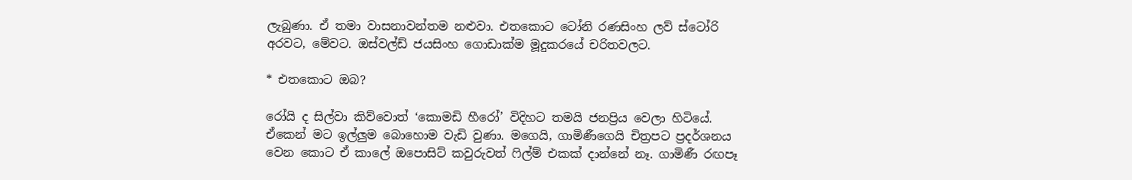ලැබුණා. ඒ තමා වාසනාවන්තම නළුවා. එතකොට ටෝනි රණසිංහ ලව් ස්ටෝරි අරවට, මේවට. ඔස්වල්ඩ් ජයසිංහ ගොඩාක්ම මූදුකරයේ චරිතවලට.

* එතකොට ඔබ?

රෝයි ද සිල්වා කිව්වොත් ‘කොමඩි හීරෝ’ විදිහට තමයි ජනප්‍රිය වෙලා හිටියේ. ඒකෙන් මට ඉල්ලුම බොහොම වැඩි වුණා. මගෙයි, ගාමිණීගෙයි චිත්‍රපට ප්‍රදර්ශනය වෙන කොට ඒ කාලේ ඔපොසිට් කවුරුවත් ෆිල්ම් එකක් දාන්නේ නෑ. ගාමිණී රඟපෑ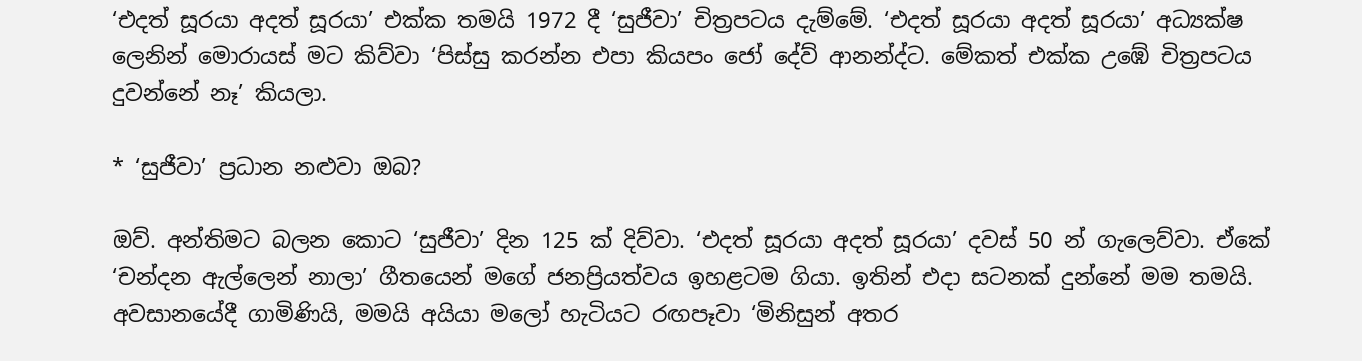‘එදත් සූරයා අදත් සූරයා’ එක්ක තමයි 1972 දී ‘සුජීවා’ චිත්‍රපටය දැම්මේ. ‘එදත් සූරයා අදත් සූරයා’ අධ්‍යක්ෂ ලෙනින් මොරායස් මට කිව්වා ‘පිස්සු කරන්න එපා කියපං ජෝ දේව් ආනන්ද්ට. මේකත් එක්ක උඹේ චිත්‍රපටය දුවන්නේ නෑ’ කියලා.

* ‘සුජීවා’ ප්‍රධාන නළුවා ඔබ?

ඔව්. අන්තිමට බලන කොට ‘සුජීවා’ දින 125 ක් දිව්වා. ‘එදත් සූරයා අදත් සූරයා’ දවස් 50 න් ගැලෙව්වා. ඒකේ ‘චන්දන ඇල්ලෙන් නාලා’ ගීතයෙන් මගේ ජනප්‍රියත්වය ඉහළටම ගියා. ඉතින් එදා සටනක් දුන්නේ මම තමයි. අවසානයේදී ගාමිණියි, මමයි අයියා මලෝ හැටියට රඟපෑවා ‘මිනිසුන් අතර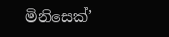මිනිසෙක්’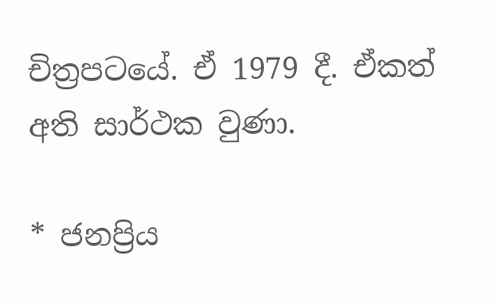චිත්‍රපටයේ. ඒ 1979 දී. ඒකත් අති සාර්ථක වුණා.

* ජනප්‍රිය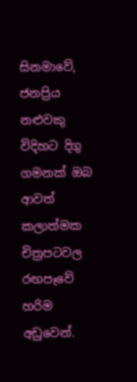සිනමාවේ, ජනප්‍රිය නළුවකු විදිහට දිගු ගමනක් ඔබ ආවත් කලාත්මක චිත්‍රපටවල රඟපෑවේ හරිම අඩුවෙන්.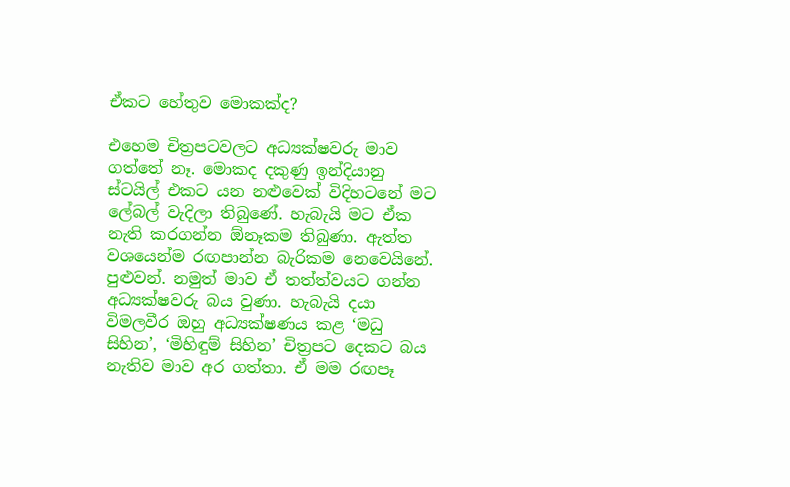ඒකට හේතුව මොකක්ද?

එහෙම චිත්‍රපටවලට අධ්‍යක්ෂවරු මාව ගත්තේ නෑ. මොකද දකුණු ඉන්දියානු ස්ටයිල් එකට යන නළුවෙක් විදිහටනේ මට ලේබල් වැදිලා තිබුණේ. හැබැයි මට ඒක නැති කරගන්න ඕනෑකම තිබුණා. ඇත්ත වශයෙන්ම රඟපාන්න බැරිකම නෙවෙයිනේ. පුළුවන්. නමුත් මාව ඒ තත්ත්වයට ගන්න අධ්‍යක්ෂවරු බය වුණා. හැබැයි දයා විමලවීර ඔහු අධ්‍යක්ෂණය කළ ‘මධු සිහින’, ‘මිහිඳුම් සිහින’ චිත්‍රපට දෙකට බය නැතිව මාව අර ගත්තා. ඒ මම රඟපෑ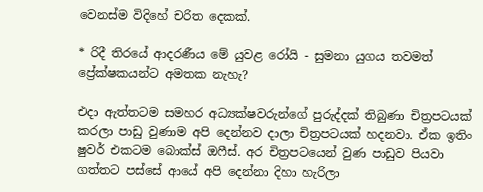වෙනස්ම විදිහේ චරිත දෙකක්.

* රිදී තිරයේ ආදරණීය මේ යුවළ රෝයි - සුමනා යුගය තවමත් ප්‍රේක්ෂකයන්ට අමතක නැහැ?

එදා ඇත්තටම සමහර අධ්‍යක්ෂවරුන්ගේ පුරුද්දක් තිබුණා චිත්‍රපටයක් කරලා පාඩු වුණාම අපි දෙන්නව දාලා චිත්‍රපටයක් හදනවා. ඒක ඉතිං ෂුවර් එකටම බොක්ස් ඔෆීස්. අර චිත්‍රපටයෙන් වුණ පාඩුව පියවා ගත්තට පස්සේ ආයේ අපි දෙන්නා දිහා හැරිලා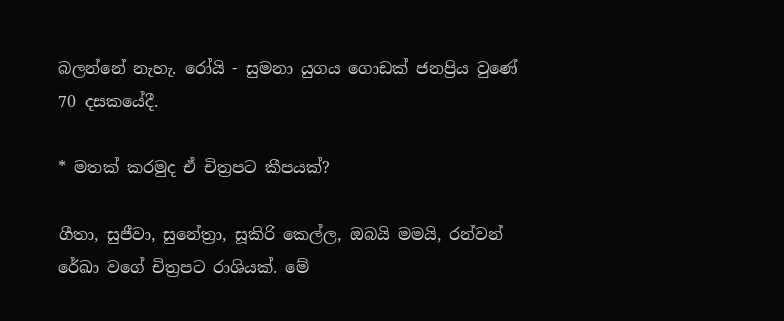බලන්නේ නැහැ. රෝයි - සුමනා යුගය ගොඩක් ජනප්‍රිය වුණේ 70 දසකයේදී.

* මතක් කරමුද ඒ චිත්‍රපට කීපයක්?

ගීතා, සුජීවා, සුනේත්‍රා, සූකිරි කෙල්ල, ඔබයි මමයි, රන්වන් රේඛා වගේ චිත්‍රපට රාශියක්. මේ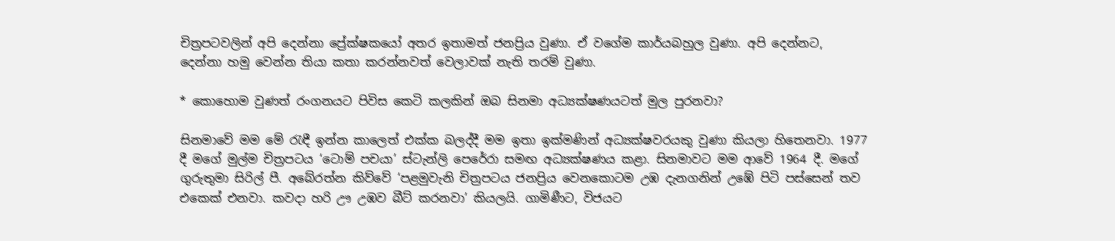චිත්‍රපටවලින් අපි දෙන්නා ප්‍රේක්ෂකයෝ අතර ඉතාමත් ජනප්‍රිය වුණා. ඒ වගේම කාර්යබහුල වුණා. අපි දෙන්නට, දෙන්නා හමු වෙන්න තියා කතා කරන්නවත් වෙලාවක් නැති තරම් වුණා.

* කොහොම වුණත් රංගනයට පිවිස කෙටි කලකින් ඔබ සිනමා අධ්‍යක්ෂණයටත් මුල පුරනවා?

සිනමාවේ මම මේ රැඳී ඉන්න කාලෙත් එක්ක බලද්දී මම ඉතා ඉක්මණින් අධ්‍යක්ෂවරයකු වුණා කියලා හිතෙනවා. 1977 දී මගේ මුල්ම චිත්‍රපටය ‘ටොම් පචයා’ ස්ටැන්ලි පෙරේරා සමඟ අධ්‍යක්ෂණය කළා. සිනමාවට මම ආවේ 1964 දී. මගේ ගුරුතුමා සිරිල් පී. අබේරත්න කිව්වේ ‘පළමුවැනි චිත්‍රපටය ජනප්‍රිය වෙනකොටම උඹ දැනගනින් උඹේ පිටි පස්සෙන් තව එකෙක් එනවා. කවදා හරි ඌ උඹව බීට් කරනවා’ කියලයි. ගාමිණීට, විජයට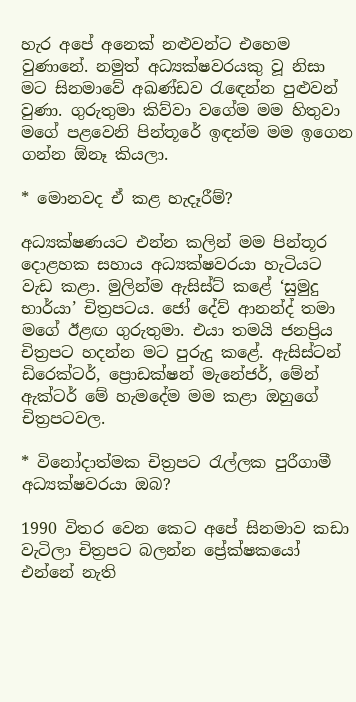හැර අපේ අනෙක් නළුවන්ට එහෙම වුණානේ. නමුත් අධ්‍යක්ෂවරයකු වූ නිසා මට සිනමාවේ අඛණ්ඩව රැඳෙන්න පුළුවන් වුණා. ගුරුතුමා කිව්වා වගේම මම හිතුවා මගේ පළවෙනි පින්තූරේ ඉඳන්ම මම ඉගෙන ගන්න ඕනෑ කියලා.

* මොනවද ඒ කළ හැදෑරීම්?

අධ්‍යක්ෂණයට එන්න කලින් මම පින්තූර දොළහක සහාය අධ්‍යක්ෂවරයා හැටියට වැඩ කළා. මුලින්ම ඇසිස්ට් කළේ ‘සුමුදු භාර්යා’ චිත්‍රපටය. ජෝ දේව් ආනන්ද් තමා මගේ ඊළඟ ගුරුතුමා. එයා තමයි ජනප්‍රිය චිත්‍රපට හදන්න මට පුරුදු කළේ. ඇසිස්ටන් ඩිරෙක්ටර්, ප්‍රොඩක්ෂන් මැනේජර්, මේන් ඇක්ටර් මේ හැමදේම මම කළා ඔහුගේ චිත්‍රපටවල.

* විනෝදාත්මක චිත්‍රපට රැල්ලක පුරීගාමී අධ්‍යක්ෂවරයා ඔබ?

1990 විතර වෙන කෙට අපේ සිනමාව කඩා වැටිලා චිත්‍රපට බලන්න ප්‍රේක්ෂකයෝ එන්නේ නැති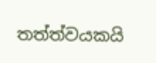තත්ත්වයකයි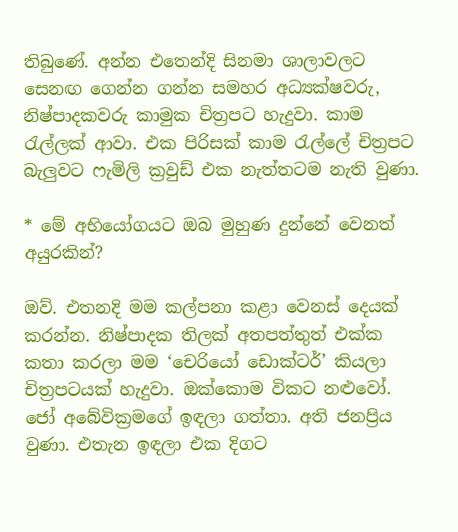තිබුණේ. අන්න එතෙන්දි සිනමා ශාලාවලට සෙනඟ ගෙන්න ගන්න සමහර අධ්‍යක්ෂවරු, නිෂ්පාදකවරු කාමුක චිත්‍රපට හැදුවා. කාම රැල්ලක් ආවා. එක පිරිසක් කාම රැල්ලේ චිත්‍රපට බැලුවට ෆැමිලි ක්‍රවුඩ් එක නැත්තටම නැති වුණා.

* මේ අභියෝගයට ඔබ මුහුණ දුන්නේ වෙනත් අයුරකින්?

ඔව්. එතනදි මම කල්පනා කළා වෙනස් දෙයක් කරන්න. නිෂ්පාදක තිලක් අතපත්තුත් එක්ක කතා කරලා මම ‘චෙරියෝ ඩොක්ටර්’ කියලා චිත්‍රපටයක් හැදුවා. ඔක්කොම විකට නළුවෝ. ජෝ අබේවික්‍රමගේ ඉඳලා ගත්තා. අති ජනප්‍රිය වුණා. එතැන ඉඳලා එක දිගට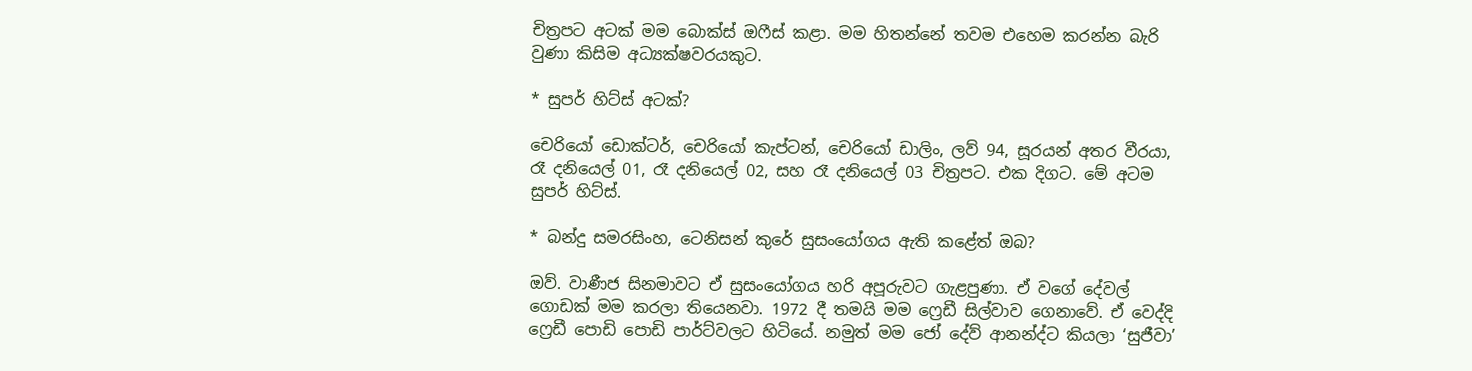චිත්‍රපට අටක් මම බොක්ස් ඔෆීස් කළා. මම හිතන්නේ තවම එහෙම කරන්න බැරි වුණා කිසිම අධ්‍යක්ෂවරයකුට.

* සුපර් හිට්ස් අටක්?

චෙරියෝ ඩොක්ටර්, චෙරියෝ කැප්ටන්, චෙරියෝ ඩාලිං, ලව් 94, සූරයන් අතර වීරයා, රෑ දනියෙල් 01, රෑ දනියෙල් 02, සහ රෑ දනියෙල් 03 චිත්‍රපට. එක දිගට. මේ අටම සුපර් හිට්ස්.

* බන්දු සමරසිංහ, ටෙනිසන් කුරේ සුසංයෝගය ඇති කළේත් ඔබ?

ඔව්. වාණීජ සිනමාවට ඒ සුසංයෝගය හරි අපූරුවට ගැළපුණා. ඒ වගේ දේවල් ගොඩක් මම කරලා තියෙනවා. 1972 දී තමයි මම ෆ්‍රෙඩී සිල්වාව ගෙනාවේ. ඒ වෙද්දි ෆ්‍රෙඩී පොඩි පොඩි පාර්ට්වලට හිටියේ. නමුත් මම ජෝ දේව් ආනන්ද්ට කියලා ‘සුජීවා’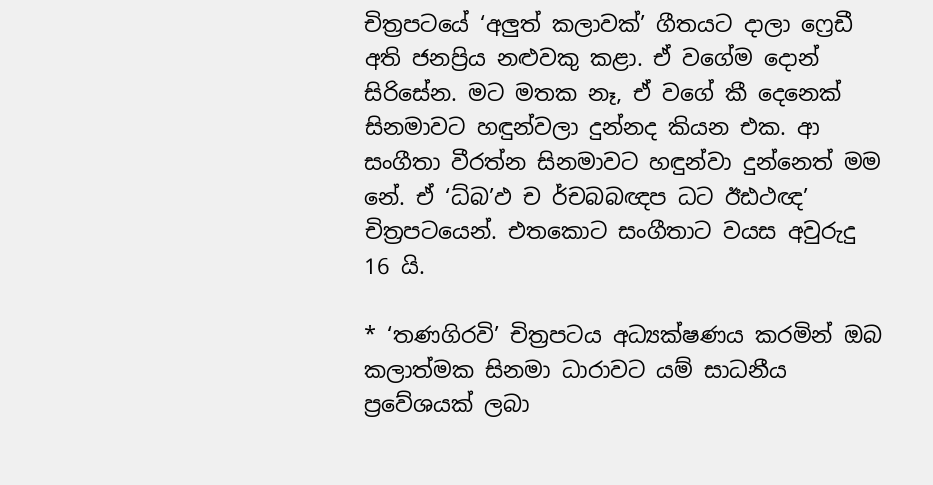චිත්‍රපටයේ ‘අලුත් කලාවක්’ ගීතයට දාලා ෆ්‍රෙඩී අති ජනප්‍රිය නළුවකු කළා. ඒ වගේම දොන් සිරිසේන. මට මතක නෑ, ඒ වගේ කී දෙනෙක් සිනමාවට හඳුන්වලා දුන්නද කියන එක. ආ සංගීතා වීරත්න සිනමාවට හඳුන්වා දුන්නෙත් මම නේ. ඒ ‘ධ්බ’ඵ ච ර්චබබඥප ධට ඊඪථඥ’ චිත්‍රපටයෙන්. එතකොට සංගීතාට වයස අවුරුදු 16 යි.

* ‘තණගිරවි’ චිත්‍රපටය අධ්‍යක්ෂණය කරමින් ඔබ කලාත්මක සිනමා ධාරාවට යම් සාධනීය ප්‍රවේශයක් ලබා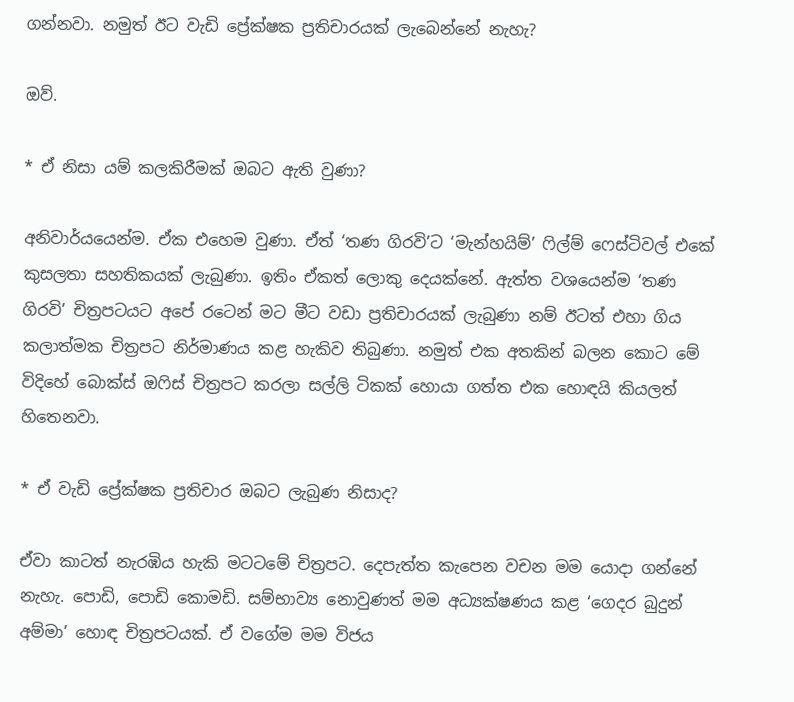ගන්නවා. නමුත් ඊට වැඩි ප්‍රේක්ෂක ප්‍රතිචාරයක් ලැබෙන්නේ නැහැ?

ඔව්.

* ඒ නිසා යම් කලකිරීමක් ඔබට ඇති වුණා?

අනිවාර්යයෙන්ම. ඒක එහෙම වුණා. ඒත් ‘තණ ගිරවි’ට ‘මැන්හයිම්’ ෆිල්ම් ෆෙස්ටිවල් එකේ කුසලතා සහතිකයක් ලැබුණා. ඉතිං ඒකත් ලොකු දෙයක්නේ. ඇත්ත වශයෙන්ම ‘තණ ගිරවි’ චිත්‍රපටයට අපේ රටෙන් මට මීට වඩා ප්‍රතිචාරයක් ලැබුණා නම් ඊටත් එහා ගිය කලාත්මක චිත්‍රපට නිර්මාණය කළ හැකිව තිබුණා. නමුත් එක අතකින් බලන කොට මේ විදිහේ බොක්ස් ඔෆිස් චිත්‍රපට කරලා සල්ලි ටිකක් හොයා ගත්ත එක හොඳයි කියලත් හිතෙනවා.

* ඒ වැඩි ප්‍රේක්ෂක ප්‍රතිචාර ඔබට ලැබුණ නිසාද?

ඒවා කාටත් නැරඹිය හැකි මටටමේ චිත්‍රපට. දෙපැත්ත කැපෙන වචන මම යොදා ගන්නේ නැහැ. පොඩි, පොඩි කොමඩි. සම්භාව්‍ය නොවුණත් මම අධ්‍යක්ෂණය කළ ‘ගෙදර බුදුන් අම්මා’ හොඳ චිත්‍රපටයක්. ඒ වගේම මම විජය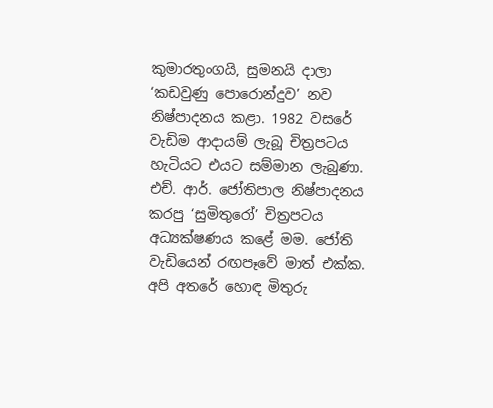කුමාරතුංගයි, සුමනයි දාලා ‘කඩවුණු පොරොන්දුව’ නව නිෂ්පාදනය කළා. 1982 වසරේ වැඩිම ආදායම් ලැබූ චිත්‍රපටය හැටියට එයට සම්මාන ලැබුණා. එච්. ආර්. ජෝතිපාල නිෂ්පාදනය කරපු ‘සුමිතුරෝ’ චිත්‍රපටය අධ්‍යක්ෂණය කළේ මම. ජෝති වැඩියෙන් රඟපෑවේ මාත් එක්ක. අපි අතරේ හොඳ මිතුරු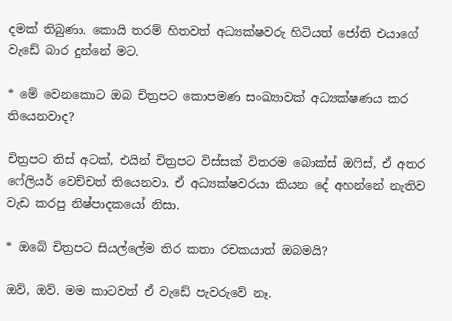දමක් තිබුණා. කොයි තරම් හිතවත් අධ්‍යක්ෂවරු හිටියත් ජෝති එයාගේ වැඩේ බාර දුන්නේ මට.

* මේ වෙනකොට ඔබ චිත්‍රපට කොපමණ සංඛ්‍යාවක් අධ්‍යක්ෂණය කර තියෙනවාද?

චිත්‍රපට තිස් අටක්, එයින් චිත්‍රපට විස්සක් විතරම බොක්ස් ඔෆිස්, ඒ අතර ෆේලියර් වෙච්චත් තියෙනවා. ඒ අධ්‍යක්ෂවරයා කියන දේ අහන්නේ නැතිව වැඩ කරපු නිෂ්පාදකයෝ නිසා.

* ඔබේ චිත්‍රපට සියල්ලේම තිර කතා රචකයාත් ඔබමයි?

ඔව්, ඔව්. මම කාටවත් ඒ වැඩේ පැවරුවේ නෑ.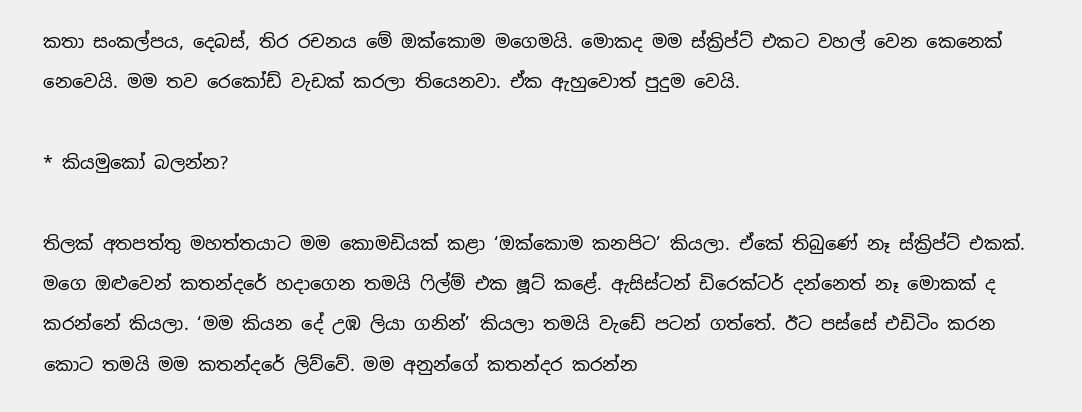කතා සංකල්පය, දෙබස්, තිර රචනය මේ ඔක්කොම මගෙමයි. මොකද මම ස්ක්‍රිප්ට් එකට වහල් වෙන කෙනෙක් නෙවෙයි. මම තව රෙකෝඩ් වැඩක් කරලා තියෙනවා. ඒක ඇහුවොත් පුදුම වෙයි.

* කියමුකෝ බලන්න?

තිලක් අතපත්තු මහත්තයාට මම කොමඩියක් කළා ‘ඔක්කොම කනපිට’ කියලා. ඒකේ තිබුණේ නෑ ස්ක්‍රිප්ට් එකක්. මගෙ ඔළුවෙන් කතන්දරේ හදාගෙන තමයි ෆිල්ම් එක ෂූට් කළේ. ඇසිස්ටන් ඩිරෙක්ටර් දන්නෙත් නෑ මොකක් ද කරන්නේ කියලා. ‘මම කියන දේ උඹ ලියා ගනින්’ කියලා තමයි වැඩේ පටන් ගත්තේ. ඊට පස්සේ එඩිටිං කරන කොට තමයි මම කතන්දරේ ලිව්වේ. මම අනුන්ගේ කතන්දර කරන්න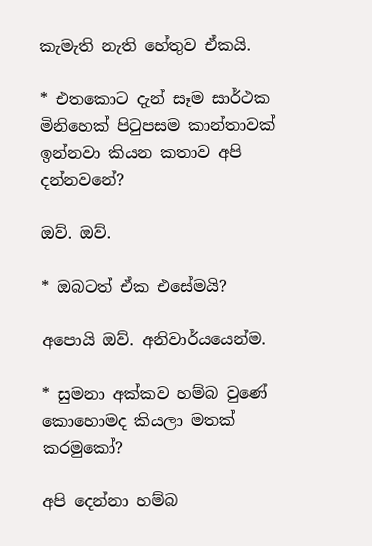කැමැති නැති හේතුව ඒකයි.

* එතකොට දැන් සෑම සාර්ථක මිනිහෙක් පිටුපසම කාන්තාවක් ඉන්නවා කියන කතාව අපි දන්නවනේ?

ඔව්. ඔව්.

* ඔබටත් ඒක එසේමයි?

අපොයි ඔව්. අනිවාර්යයෙන්ම.

* සුමනා අක්කව හම්බ වුණේ කොහොමද කියලා මතක් කරමුකෝ?

අපි දෙන්නා හම්බ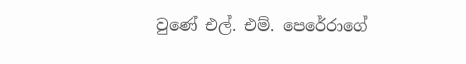වුණේ එල්. එම්. පෙරේරාගේ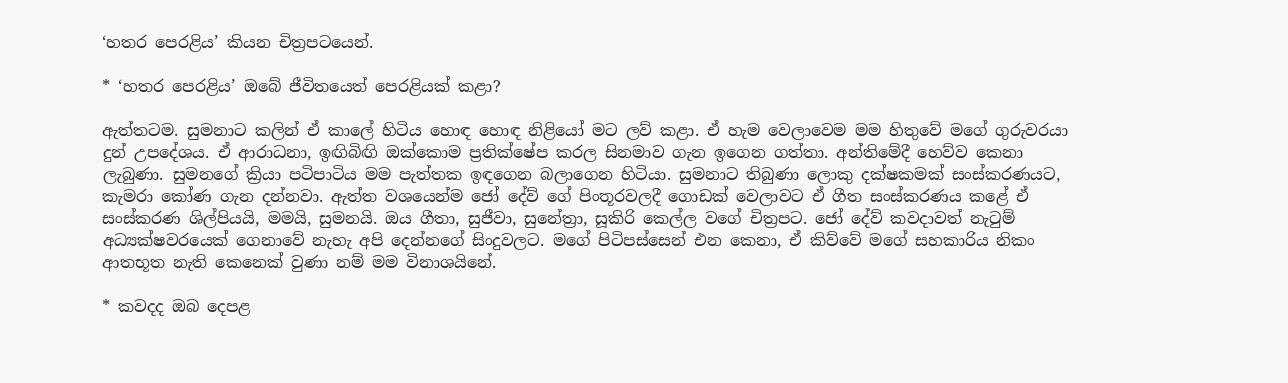‘හතර පෙරළිය’ කියන චිත්‍රපටයෙන්.

* ‘හතර පෙරළිය’ ඔබේ ජීවිතයෙත් පෙරළියක් කළා?

ඇත්තටම. සුමනාට කලින් ඒ කාලේ හිටිය හොඳ හොඳ නිළියෝ මට ලව් කළා. ඒ හැම වෙලාවෙම මම හිතුවේ මගේ ගුරුවරයා දුන් උපදේශය. ඒ ආරාධනා, ඉඟිබිඟි ඔක්කොම ප්‍රතික්ෂේප කරල සිනමාව ගැන ඉගෙන ගත්තා. අන්තිමේදී හෙව්ව කෙනා ලැබුණා. සුමනගේ ක්‍රියා පටිපාටිය මම පැත්තක ඉඳගෙන බලාගෙන හිටියා. සුමනාට තිබුණා ලොකු දක්ෂකමක් සංස්කරණයට, කැමරා කෝණ ගැන දන්නවා. ඇත්ත වශයෙන්ම ජෝ දේව් ගේ පිංතූරවලදී ගොඩක් වෙලාවට ඒ ගීත සංස්කරණය කළේ ඒ සංස්කරණ ශිල්පියයි, මමයි, සුමනයි. ඔය ගීතා, සුජීවා, සුනේත්‍රා, සූකිරි කෙල්ල වගේ චිත්‍රපට. ජෝ දේව් කවදාවත් නැටුම් අධ්‍යක්ෂවරයෙක් ගෙනාවේ නැහැ අපි දෙන්නගේ සිංදුවලට. මගේ පිටිපස්සෙන් එන කෙනා, ඒ කිව්වේ මගේ සහකාරිය නිකං ආතභූත නැති කෙනෙක් වුණා නම් මම විනාශයිනේ.

* කවදද ඔබ දෙපළ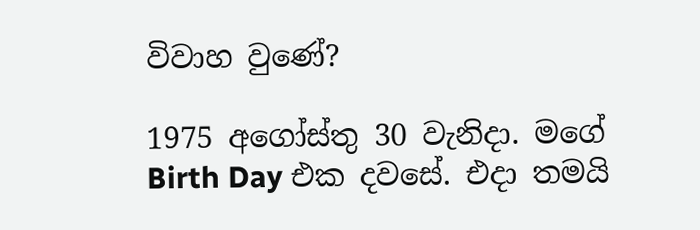විවාහ වුණේ?

1975 අගෝස්තු 30 වැනිදා. මගේ  Birth Day එක දවසේ. එදා තමයි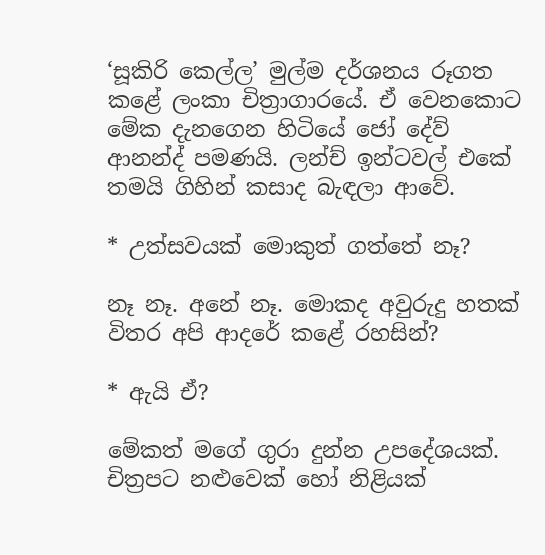‘සූකිරි කෙල්ල’ මුල්ම දර්ශනය රූගත කළේ ලංකා චිත්‍රාගාරයේ. ඒ වෙනකොට මේක දැනගෙන හිටියේ ජෝ දේව් ආනන්ද් පමණයි. ලන්ච් ඉන්ටවල් එකේ තමයි ගිහින් කසාද බැඳලා ආවේ.

* උත්සවයක් මොකුත් ගත්තේ නෑ?

නෑ නෑ. අනේ නෑ. මොකද අවුරුදු හතක් විතර අපි ආදරේ කළේ රහසින්?

* ඇයි ඒ?

මේකත් මගේ ගුරා දුන්න උපදේශයක්. චිත්‍රපට නළුවෙක් හෝ නිළියක්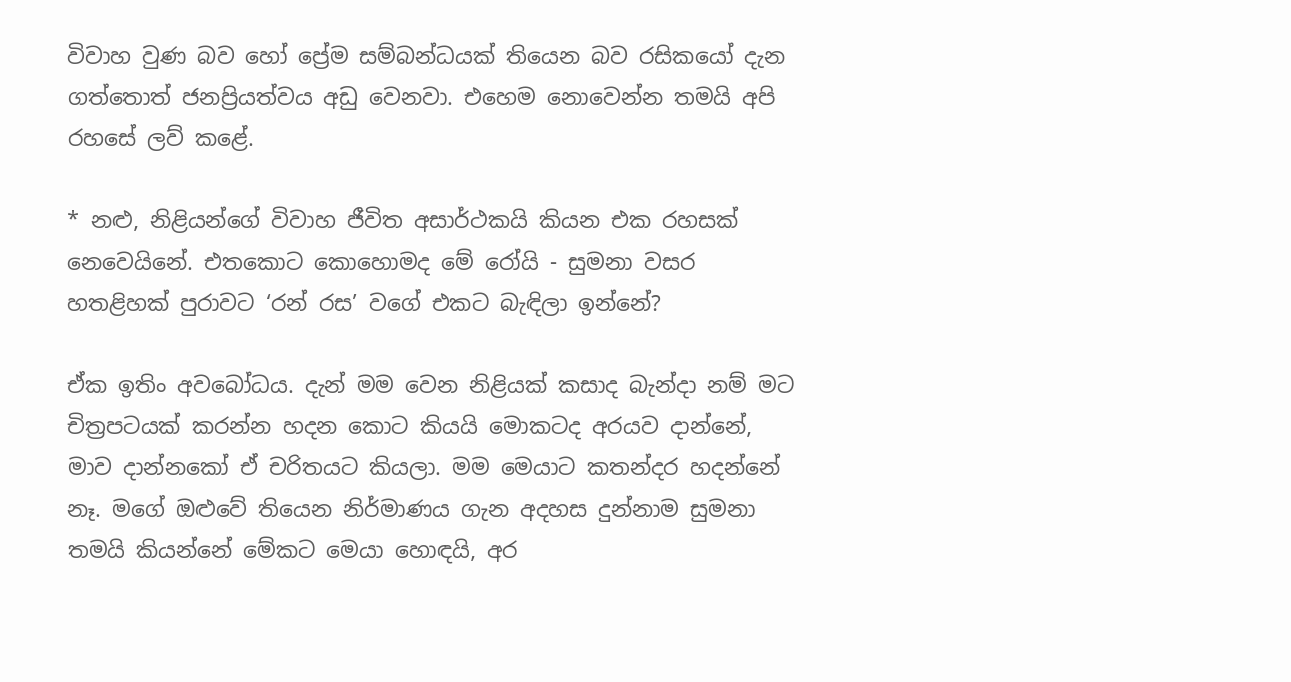විවාහ වුණ බව හෝ ප්‍රේම සම්බන්ධයක් තියෙන බව රසිකයෝ දැන ගත්තොත් ජනප්‍රියත්වය අඩු වෙනවා. එහෙම නොවෙන්න තමයි අපි රහසේ ලව් කළේ.

* නළු, නිළියන්ගේ විවාහ ජීවිත අසාර්ථකයි කියන එක රහසක් නෙවෙයිනේ. එතකොට කොහොමද මේ රෝයි - සුමනා වසර හතළිහක් පුරාවට ‘රන් රස’ වගේ එකට බැඳිලා ඉන්නේ?

ඒක ඉතිං අවබෝධය. දැන් මම වෙන නිළියක් කසාද බැන්දා නම් මට චිත්‍රපටයක් කරන්න හදන කොට කියයි මොකටද අරයව දාන්නේ, මාව දාන්නකෝ ඒ චරිතයට කියලා. මම මෙයාට කතන්දර හදන්නේ නෑ. මගේ ඔළුවේ තියෙන නිර්මාණය ගැන අදහස දුන්නාම සුමනා තමයි කියන්නේ මේකට මෙයා හොඳයි, අර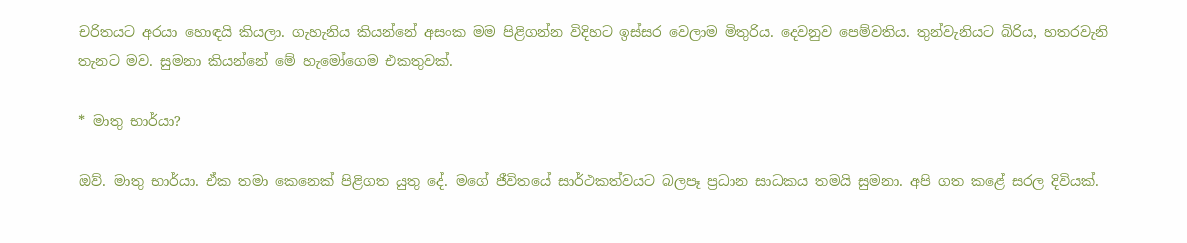චරිතයට අරයා හොඳයි කියලා. ගැහැනිය කියන්නේ අසංක මම පිළිගන්න විදිහට ඉස්සර වෙලාම මිතුරිය. දෙවනුව පෙම්වතිය. තුන්වැනියට බිරිය, හතරවැනි තැනට මව. සුමනා කියන්නේ මේ හැමෝගෙම එකතුවක්.

* මාතු භාර්යා?

ඔව්. මාතු භාර්යා. ඒක තමා කෙනෙක් පිළිගත යුතු දේ. මගේ ජීවිතයේ සාර්ථකත්වයට බලපෑ ප්‍රධාන සාධකය තමයි සුමනා. අපි ගත කළේ සරල දිවියක්.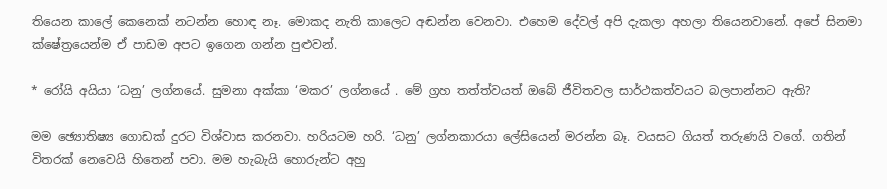තියෙන කාලේ කෙනෙක් නටන්න හොඳ නෑ. මොකද නැති කාලෙට අඬන්න වෙනවා. එහෙම දේවල් අපි දැකලා අහලා තියෙනවානේ. අපේ සිනමා ක්ෂේත්‍රයෙන්ම ඒ පාඩම අපට ඉගෙන ගන්න පුළුවන්.

* රෝයි අයියා ‘ධනු’ ලග්නයේ. සුමනා අක්කා ‘මකර’ ලග්නයේ . මේ ග්‍රහ තත්ත්වයත් ඔබේ ජීවිතවල සාර්ථකත්වයට බලපාන්නට ඇති?

මම ඡ්‍යොතිෂ්‍ය ගොඩක් දුරට විශ්වාස කරනවා. හරියටම හරි. ‘ධනු’ ලග්නකාරයා ලේසියෙන් මරන්න බෑ. වයසට ගියත් තරුණයි වගේ. ගතින් විතරක් නෙවෙයි හිතෙන් පවා. මම හැබැයි හොරුන්ට අහු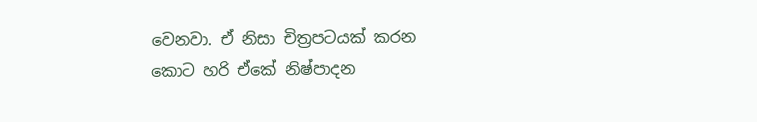වෙනවා. ඒ නිසා චිත්‍රපටයක් කරන කොට හරි ඒකේ නිෂ්පාදන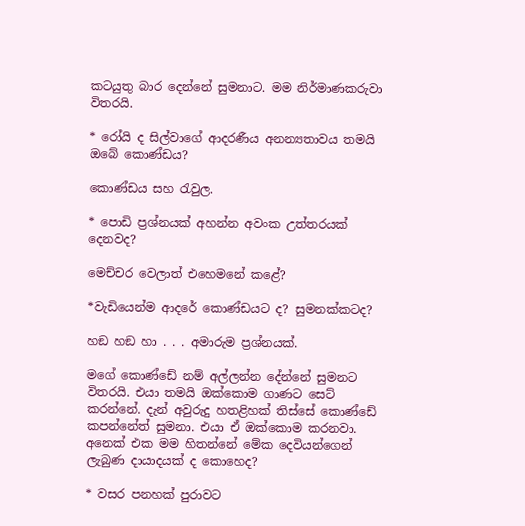කටයුතු බාර දෙන්නේ සුමනාට. මම නිර්මාණකරුවා විතරයි.

* රෝයි ද සිල්වාගේ ආදරණීය අනන්‍යතාවය තමයි ඔබේ කොණ්ඩය?

කොණ්ඩය සහ රැවුල.

* පොඩි ප්‍රශ්නයක් අහන්න අවංක උත්තරයක් දෙනවද?

මෙච්චර වෙලාත් එහෙමනේ කළේ?

*වැඩියෙන්ම ආදරේ කොණ්ඩයට ද? සුමනක්කටද?

හඞ හඞ හා . . . අමාරුම ප්‍රශ්නයක්.

මගේ කොණ්ඩේ නම් අල්ලන්න දේන්නේ සුමනට විතරයි. එයා තමයි ඔක්කොම ගාණට සෙට් කරන්නේ. දැන් අවුරුදු හතළිහක් තිස්සේ කොණ්ඩේ කපන්නේත් සුමනා. එයා ඒ ඔක්කොම කරනවා. අනෙක් එක මම හිතන්නේ මේක දෙවියන්ගෙන් ලැබුණ දායාදයක් ද කොහෙද?

* වසර පනහක් පුරාවට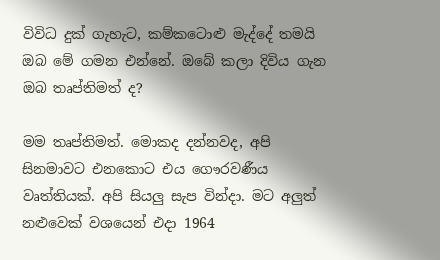විවිධ දුක් ගැහැට, කම්කටොළු මැද්දේ තමයි ඔබ මේ ගමන එන්නේ. ඔබේ කලා දිවිය ගැන ඔබ තෘප්තිමත් ද?

මම තෘප්තිමත්. මොකද දන්නවද, අපි සිනමාවට එනකොට එය ගෞරවණීය වෘත්තියක්. අපි සියලු සැප වින්දා. මට අලුත් නළුවෙක් වශයෙන් එදා 1964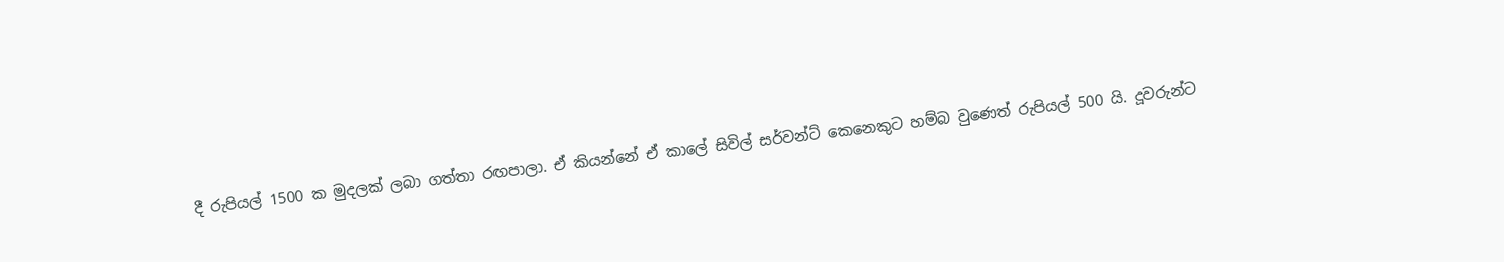දී රුපියල් 1500 ක මුදලක් ලබා ගත්තා රඟපාලා. ඒ කියන්නේ ඒ කාලේ සිවිල් සර්වන්ට් කෙනෙකුට හම්බ වුණෙත් රුපියල් 500 යි. දූවරුන්ට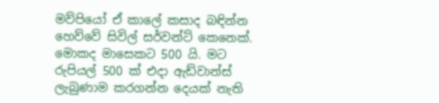මව්පියෝ ඒ කාලේ කසාද බඳින්න හෙව්වේ සිවිල් සර්වන්ට් කෙනෙක්. මොකද මාසෙකට 500 යි. මට රුපියල් 500 ක් එදා ඇඩ්වාන්ස් ලැබුණාම කරගන්න දෙයක් නැති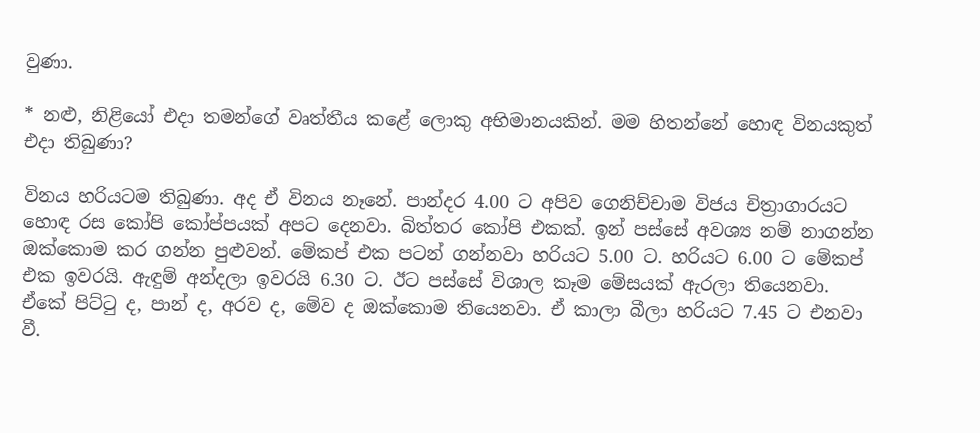වුණා.

* නළු, නිළියෝ එදා තමන්ගේ වෘත්තීය කළේ ලොකු අභිමානයකින්. මම හිතන්නේ හොඳ විනයකුත් එදා තිබුණා?

විනය හරියටම තිබුණා. අද ඒ විනය නෑනේ. පාන්දර 4.00 ට අපිව ගෙනිච්චාම විජය චිත්‍රාගාරයට හොඳ රස කෝපි කෝප්පයක් අපට දෙනවා. බිත්තර කෝපි එකක්. ඉන් පස්සේ අවශ්‍ය නම් නාගන්න ඔක්කොම කර ගන්න පුළුවන්. මේකප් එක පටන් ගන්නවා හරියට 5.00 ට. හරියට 6.00 ට මේකප් එක ඉවරයි. ඇඳුම් අන්දලා ඉවරයි 6.30 ට. ඊට පස්සේ විශාල කෑම මේසයක් ඇරලා තියෙනවා. ඒකේ පිට්ටු ද, පාන් ද, අරව ද, මේව ද ඔක්කොම තියෙනවා. ඒ කාලා බීලා හරියට 7.45 ට එනවා වී.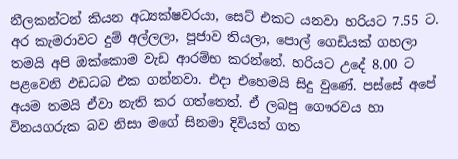නීලකන්ටන් කියන අධ්‍යක්ෂවරයා, සෙට් එකට යනවා හරියට 7.55 ට. අර කැමරාවට දුම් අල්ලලා, පූජාව තියලා, පොල් ගෙඩියක් ගහලා තමයි අපි ඔක්කොම වැඩ ආරම්භ කරන්නේ. හරියට උදේ 8.00 ට පළවෙනි ඵඩධබ එක ගන්නවා. එදා එහෙමයි සිදු වුණේ. පස්සේ අපේ අයම තමයි ඒවා නැති කර ගත්තෙත්. ඒ ලබපු ගෞරවය හා විනයගරුක බව නිසා මගේ සිනමා දිවියත් ගත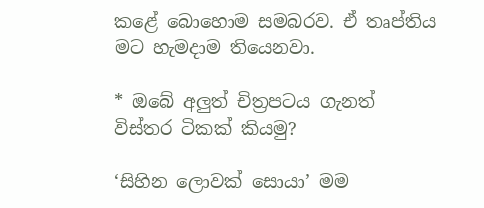කළේ බොහොම සමබරව. ඒ තෘප්තිය මට හැමදාම තියෙනවා.

* ඔබේ අලුත් චිත්‍රපටය ගැනත් විස්තර ටිකක් කියමු?

‘සිහින ලොවක් සොයා’ මම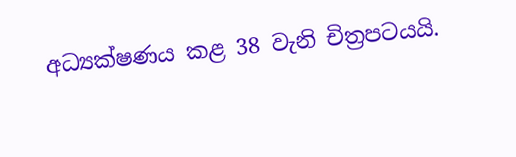අධ්‍යක්ෂණය කළ 38 වැනි චිත්‍රපටයයි.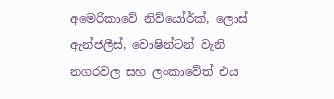අමෙරිකාවේ නිව්යෝර්ක්, ලොස් ඇන්ජලීස්, වොෂින්ටන් වැනි නගරවල සහ ලංකාවේත් එය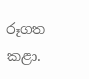රූගත කළා.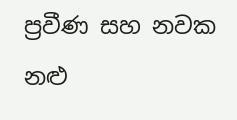ප්‍රවීණ සහ නවක නළු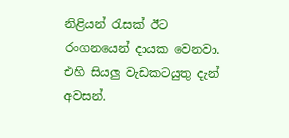නිළියන් රැසක් ඊට රංගනයෙන් දායක වෙනවා. එහි සියලු වැඩකටයුතු දැන් අවසන්.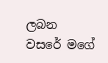ලබන වසරේ මගේ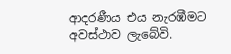ආදරණීය එය නැරඹීමට අවස්ථාව ලැබේවි.